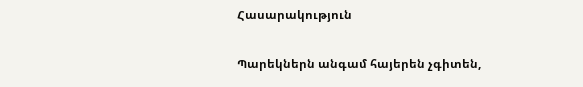Հասարակություն

Պարեկներն անգամ հայերեն չգիտեն,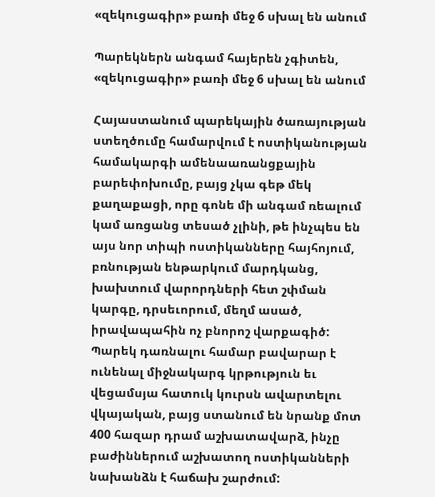«զեկուցագիր» բառի մեջ 6 սխալ են անում

Պարեկներն անգամ հայերեն չգիտեն, «զեկուցագիր» բառի մեջ 6 սխալ են անում

Հայաստանում պարեկային ծառայության ստեղծումը համարվում է ոստիկանության համակարգի ամենաառանցքային բարեփոխումը, բայց չկա գեթ մեկ քաղաքացի, որը գոնե մի անգամ ռեալում կամ առցանց տեսած չլինի, թե ինչպես են այս նոր տիպի ոստիկանները հայհոյում, բռնության ենթարկում մարդկանց, խախտում վարորդների հետ շփման կարգը, դրսեւորում, մեղմ ասած, իրավապահին ոչ բնորոշ վարքագիծ: Պարեկ դառնալու համար բավարար է ունենալ միջնակարգ կրթություն եւ վեցամսյա հատուկ կուրսն ավարտելու վկայական, բայց ստանում են նրանք մոտ 400 հազար դրամ աշխատավարձ, ինչը բաժիններում աշխատող ոստիկանների նախանձն է հաճախ շարժում: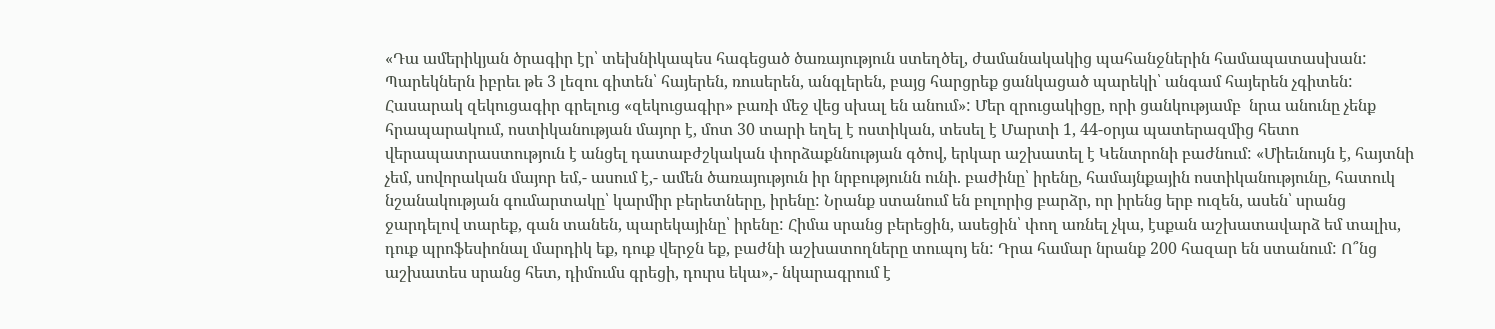«Դա ամերիկյան ծրագիր էր՝ տեխնիկապես հագեցած ծառայություն ստեղծել, ժամանակակից պահանջներին համապատասխան: Պարեկներն իբրեւ թե 3 լեզու գիտեն՝ հայերեն, ռուսերեն, անգլերեն, բայց հարցրեք ցանկացած պարեկի՝ անգամ հայերեն չգիտեն: Հասարակ զեկուցագիր գրելուց «զեկուցագիր» բառի մեջ վեց սխալ են անում»: Մեր զրուցակիցը, որի ցանկությամբ  նրա անունը չենք հրապարակում, ոստիկանության մայոր է, մոտ 30 տարի եղել է ոստիկան, տեսել է Մարտի 1, 44-օրյա պատերազմից հետո վերապատրաստություն է անցել դատաբժշկական փորձաքննության գծով, երկար աշխատել է Կենտրոնի բաժնում: «Միեւնույն է, հայտնի չեմ, սովորական մայոր եմ,- ասում է,- ամեն ծառայություն իր նրբությունն ունի. բաժինը՝ իրենը, համայնքային ոստիկանությունը, հատուկ նշանակության գումարտակը՝ կարմիր բերետները, իրենը: Նրանք ստանում են բոլորից բարձր, որ իրենց երբ ուզեն, ասեն՝ սրանց ջարդելով տարեք, գան տանեն, պարեկայինը՝ իրենը: Հիմա սրանց բերեցին, ասեցին՝ փող առնել չկա, էսքան աշխատավարձ եմ տալիս, դուք պրոֆեսիոնալ մարդիկ եք, դուք վերջն եք, բաժնի աշխատողները տուպոյ են: Դրա համար նրանք 200 հազար են ստանում: Ո՞նց աշխատես սրանց հետ, դիմումս գրեցի, դուրս եկա»,- նկարագրում է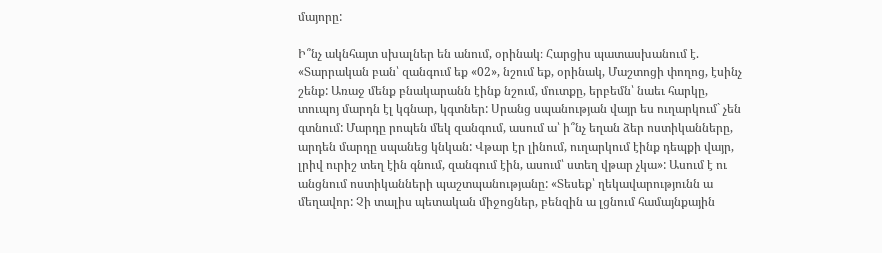մայորը:

Ի՞նչ ակնհայտ սխալներ են անում, օրինակ։ Հարցիս պատասխանում է. «Տարրական բան՝ զանգում եք «02», նշում եք, օրինակ, Մաշտոցի փողոց, էսինչ շենք: Առաջ մենք բնակարանն էինք նշում, մուտքը, երբեմն՝ նաեւ հարկը, տուպոյ մարդն էլ կգնար, կգտներ: Սրանց սպանության վայր ես ուղարկում` չեն գտնում: Մարդը րոպեն մեկ զանգում, ասում ա՝ ի՞նչ եղան ձեր ոստիկանները, արդեն մարդը սպանեց կնկան: Վթար էր լինում, ուղարկում էինք դեպքի վայր, լրիվ ուրիշ տեղ էին գնում, զանգում էին, ասում՝ ստեղ վթար չկա»: Ասում է ու անցնում ոստիկանների պաշտպանությանը: «Տեսեք՝ ղեկավարությունն ա մեղավոր: Չի տալիս պետական միջոցներ, բենզին ա լցնում համայնքային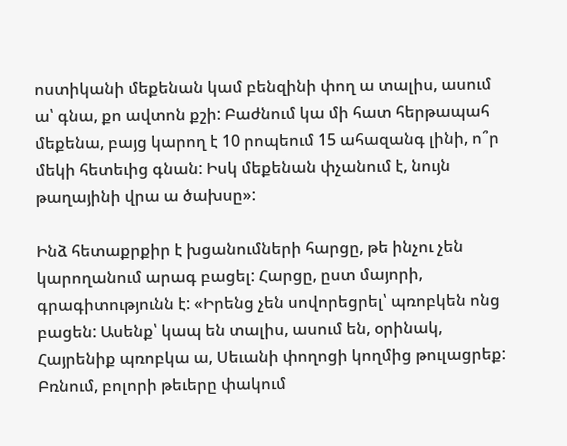ոստիկանի մեքենան կամ բենզինի փող ա տալիս, ասում ա՝ գնա, քո ավտոն քշի: Բաժնում կա մի հատ հերթապահ մեքենա, բայց կարող է 10 րոպեում 15 ահազանգ լինի, ո՞ր մեկի հետեւից գնան: Իսկ մեքենան փչանում է, նույն թաղայինի վրա ա ծախսը»:

Ինձ հետաքրքիր է խցանումների հարցը, թե ինչու չեն կարողանում արագ բացել: Հարցը, ըստ մայորի, գրագիտությունն է: «Իրենց չեն սովորեցրել՝ պռոբկեն ոնց բացեն: Ասենք՝ կապ են տալիս, ասում են, օրինակ, Հայրենիք պռոբկա ա, Սեւանի փողոցի կողմից թուլացրեք: Բռնում, բոլորի թեւերը փակում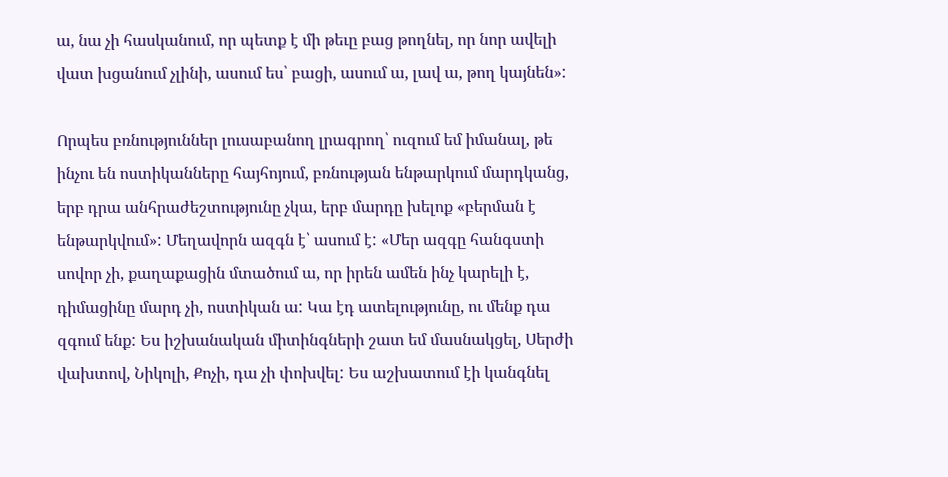ա, նա չի հասկանում, որ պետք է մի թեւը բաց թողնել, որ նոր ավելի վատ խցանում չլինի, ասում ես՝ բացի, ասում ա, լավ ա, թող կայնեն»:

Որպես բռնություններ լուսաբանող լրագրող՝ ուզում եմ իմանալ, թե ինչու են ոստիկանները հայհոյում, բռնության ենթարկում մարդկանց, երբ դրա անհրաժեշտությունը չկա, երբ մարդը խելոք «բերման է ենթարկվում»: Մեղավորն ազգն է՝ ասում է: «Մեր ազգը հանգստի սովոր չի, քաղաքացին մտածում ա, որ իրեն ամեն ինչ կարելի է, դիմացինը մարդ չի, ոստիկան ա: Կա էդ ատելությունը, ու մենք դա զգում ենք: Ես իշխանական միտինգների շատ եմ մասնակցել, Սերժի վախտով, Նիկոլի, Քոչի, դա չի փոխվել: Ես աշխատում էի կանգնել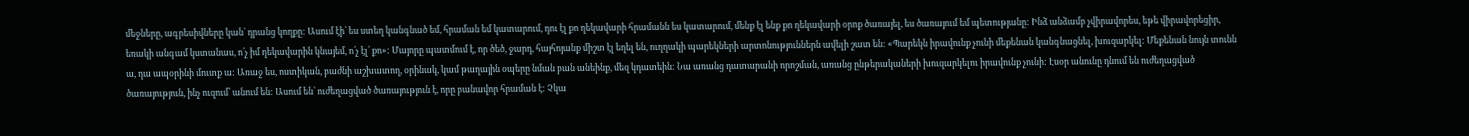մեջները, ագրեսիվները կան` դրանց կողքը: Ասում էի՝ ես ստեղ կանգնած եմ, հրաման եմ կատարում, դու էլ քո ղեկավարի հրամանն ես կատարում, մենք էլ ենք քո ղեկավարի օրոք ծառայել, ես ծառայում եմ պետությանը: Ինձ անձամբ չվիրավորես, եթե վիրավորեցիր, եռակի անգամ կստանաս, ո՛չ իմ ղեկավարին կնայեմ, ո՛չ էլ՝ քո»: Մայորը պատմում է, որ ծեծ, ջարդ, հայհոյանք միշտ էլ եղել են, ուղղակի պարեկների արտոնություններն ավելի շատ են: «Պարեկն իրավունք չունի մեքենան կանգնացնել, խուզարկել: Մեքենան նույն տունն ա, դա ապօրինի մուտք ա: Առաջ ես, ոստիկան, բաժնի աշխատող, օրինակ, կամ թաղային օպերը նման բան անեինք, մեզ կդատեին: Նա առանց դատարանի որոշման, առանց ընթերակաների խուզարկելու իրավունք չունի: Էսօր անունը դնում են ուժեղացված ծառայություն, ինչ ուզում՝ անում են: Ասում են՝ ուժեղացված ծառայություն է, որը բանավոր հրաման է: Չկա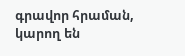գրավոր հրաման, կարող են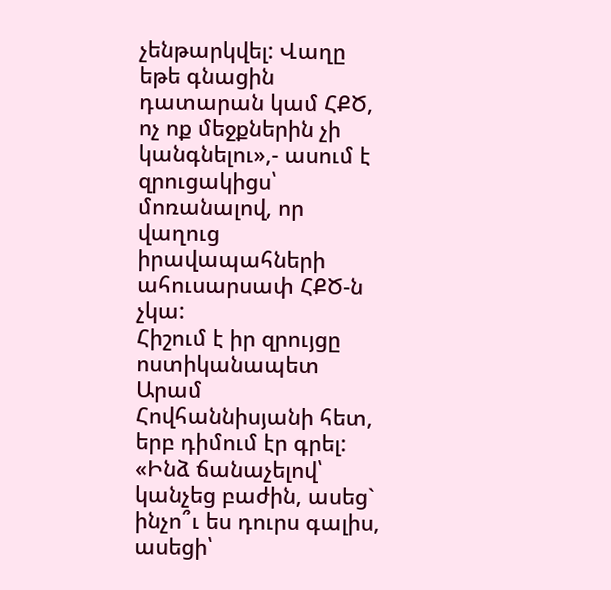չենթարկվել: Վաղը եթե գնացին դատարան կամ ՀՔԾ, ոչ ոք մեջքներին չի կանգնելու»,- ասում է զրուցակիցս՝ մոռանալով, որ վաղուց իրավապահների ահուսարսափ ՀՔԾ-ն չկա:
Հիշում է իր զրույցը ոստիկանապետ Արամ Հովհաննիսյանի հետ, երբ դիմում էր գրել: «Ինձ ճանաչելով՝ կանչեց բաժին, ասեց` ինչո՞ւ ես դուրս գալիս, ասեցի՝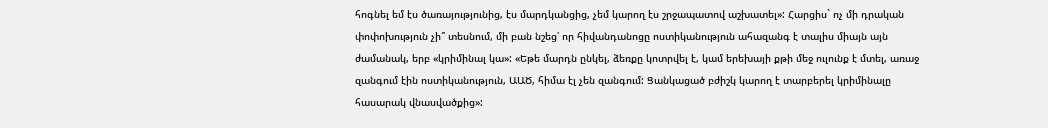հոգնել եմ էս ծառայությունից, էս մարդկանցից, չեմ կարող էս շրջապատով աշխատել»: Հարցիս` ոչ մի դրական փոփոխություն չի՞ տեսնում, մի բան նշեց՝ որ հիվանդանոցը ոստիկանություն ահազանգ է տալիս միայն այն ժամանակ, երբ «կրիմինալ կա»: «Եթե մարդն ընկել, ձեռքը կոտրվել է, կամ երեխայի քթի մեջ ուլունք է մտել, առաջ զանգում էին ոստիկանություն, ԱԱԾ, հիմա էլ չեն զանգում: Ցանկացած բժիշկ կարող է տարբերել կրիմինալը հասարակ վնասվածքից»: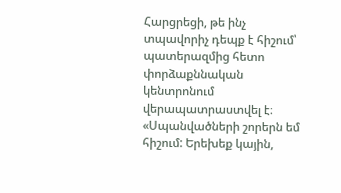Հարցրեցի, թե ինչ տպավորիչ դեպք է հիշում՝ պատերազմից հետո փորձաքննական կենտրոնում վերապատրաստվել է։ «Սպանվածների շորերն եմ հիշում: Երեխեք կային,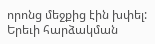որոնց մեջքից էին խփել: Երեւի հարձակման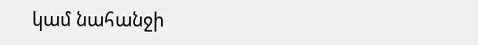կամ նահանջի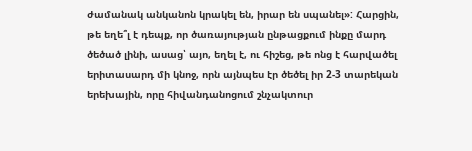ժամանակ անկանոն կրակել են, իրար են սպանել»: Հարցին, թե եղե՞լ է դեպք, որ ծառայության ընթացքում ինքը մարդ ծեծած լինի, ասաց՝ այո, եղել է, ու հիշեց, թե ոնց է հարվածել երիտասարդ մի կնոջ, որն այնպես էր ծեծել իր 2-3 տարեկան երեխային, որը հիվանդանոցում շնչակտուր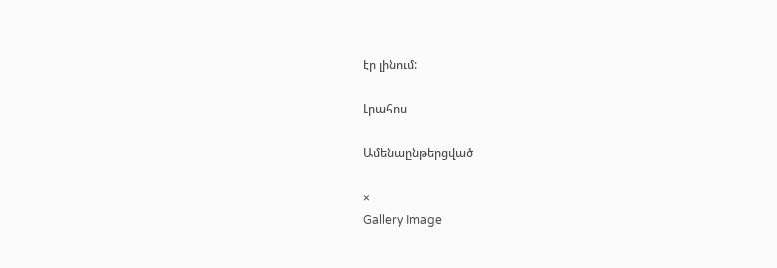էր լինում:

Լրահոս

Ամենաընթերցված

×
Gallery Image